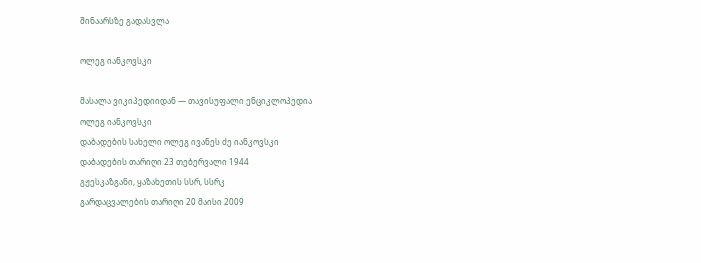შინაარსზე გადასვლა

ოლეგ იანკოვსკი

მასალა ვიკიპედიიდან — თავისუფალი ენციკლოპედია
ოლეგ იანკოვსკი
დაბადების სახელი ოლეგ ივანეს ძე იანკოვსკი
დაბადების თარიღი 23 თებერვალი 1944
გჟესკაზგანი, ყაზახეთის სსრ, სსრკ
გარდაცვალების თარიღი 20 მაისი 2009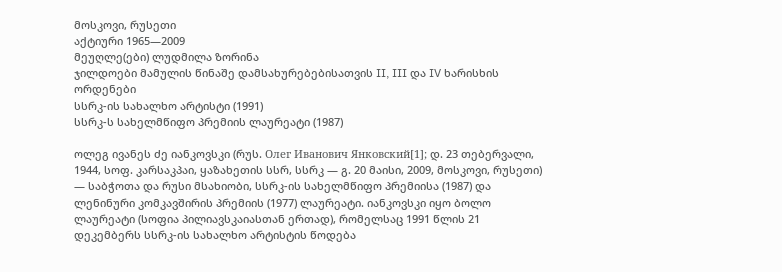მოსკოვი, რუსეთი
აქტიური 1965—2009
მეუღლე(ები) ლუდმილა ზორინა
ჯილდოები მამულის წინაშე დამსახურებებისათვის II, III და IV ხარისხის ორდენები
სსრკ-ის სახალხო არტისტი (1991)
სსრკ-ს სახელმწიფო პრემიის ლაურეატი (1987)

ოლეგ ივანეს ძე იანკოვსკი (რუს. Олег Иванович Янковский[1]; დ. 23 თებერვალი, 1944, სოფ. კარსაკპაი, ყაზახეთის სსრ, სსრკ — გ. 20 მაისი, 2009, მოსკოვი, რუსეთი) — საბჭოთა და რუსი მსახიობი, სსრკ-ის სახელმწიფო პრემიისა (1987) და ლენინური კომკავშირის პრემიის (1977) ლაურეატი. იანკოვსკი იყო ბოლო ლაურეატი (სოფია პილიავსკაიასთან ერთად), რომელსაც 1991 წლის 21 დეკემბერს სსრკ-ის სახალხო არტისტის წოდება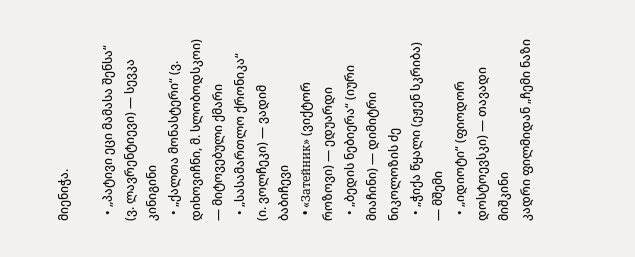მიენიჭა.

  • „პატივი ეცი მამასა შენსა“ (ვ. ლავრენტიევი) — სევკა კინიგინი
  • „ქალთა მონასტერი“ (ვ. დიხოვიჩნი, მ. სლობოდსკოი) — მიტოვებული ქმარი
  • „სასამართლო ქრონიკა“ (ი. ვოლჩეკი) — ვადიმ ბაბიჩევი
  • «Затейник» (ვიქტორ როზოვი) — ედუარდი
  • „ბედის ნებიერა“ (იური მიაჩინი) — დიმიტრი ნიკოლოზის ძე
  • „ჭიქა წყალი (ეჟენ სკრიბა) — მშემი
  • „იდიოტი“ (ფიოდორ დოსტოევსკი) — თავადი მიშკინი
კადრი ფილმიდან „ჩემი ნაზი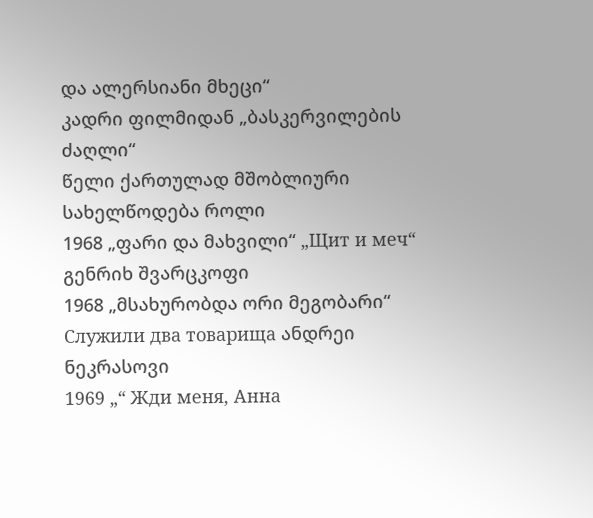და ალერსიანი მხეცი“
კადრი ფილმიდან „ბასკერვილების ძაღლი“
წელი ქართულად მშობლიური სახელწოდება როლი
1968 „ფარი და მახვილი“ „Щит и меч“ გენრიხ შვარცკოფი
1968 „მსახურობდა ორი მეგობარი“ Служили два товарища ანდრეი ნეკრასოვი
1969 „“ Жди меня, Анна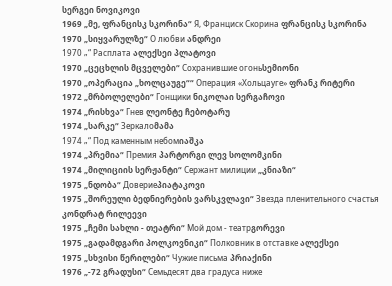სერგეი ნოვიკოვი
1969 „მე, ფრანცისკ სკორინა“ Я, Франциск Скорина ფრანცისკ სკორინა
1970 „სიყვარულზე“ О любви ანდრეი
1970 „“ Расплата ალექსეი პლატოვი
1970 „ცეცხლის მცველები“ Сохранившие огоньსემიონი
1970 „ოპერაცია „ხოლცაუგე““ Операция «Хольцауге» ფრანკ რიტერი
1972 „მრბოლელები“ Гонщики ნიკოლაი სერგაჩოვი
1974 „რისხვა“ Гнев ლეონტე ჩებოტარუ
1974 „სარკე“ Зеркалоმამა
1974 „“ Под каменным небомიაშკა
1974 „პრემია“ Премия პარტორგი ლევ სოლომკინი
1974 „მილიციის სერჟანტი“ Сержант милиции „კნიაზი“
1975 „ნდობა“ Довериеპიატაკოვი
1975 „შორეული ბედნიერების ვარსკვლავი“ Звезда пленительного счастья კონდრატ რილეევი
1975 „ჩემი სახლი - თეატრი“ Мой дом - театрგორევი
1975 „გადამდგარი პოლკოვნიკი“ Полковник в отставке ალექსეი
1975 „სხვისი წერილები“ Чужие письма პრიაქინი
1976 „-72 გრადუსი“ Семьдесят два градуса ниже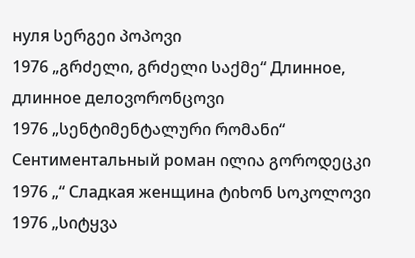нуля სერგეი პოპოვი
1976 „გრძელი, გრძელი საქმე“ Длинное, длинное делоვორონცოვი
1976 „სენტიმენტალური რომანი“ Сентиментальный роман ილია გოროდეცკი
1976 „“ Сладкая женщина ტიხონ სოკოლოვი
1976 „სიტყვა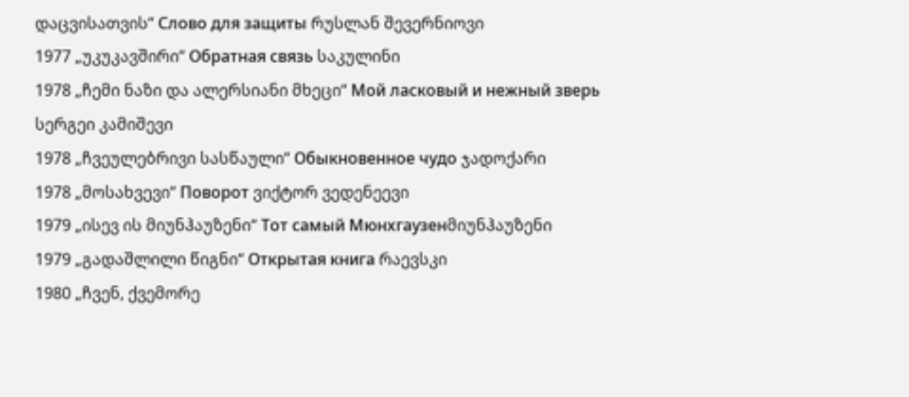დაცვისათვის“ Слово для защиты რუსლან შევერნიოვი
1977 „უკუკავშირი“ Обратная связь საკულინი
1978 „ჩემი ნაზი და ალერსიანი მხეცი“ Мой ласковый и нежный зверь სერგეი კამიშევი
1978 „ჩვეულებრივი სასწაული“ Обыкновенное чудо ჯადოქარი
1978 „მოსახვევი“ Поворот ვიქტორ ვედენეევი
1979 „ისევ ის მიუნჰაუზენი“ Тот самый Мюнхгаузенმიუნჰაუზენი
1979 „გადაშლილი წიგნი“ Открытая книга რაევსკი
1980 „ჩვენ, ქვემორე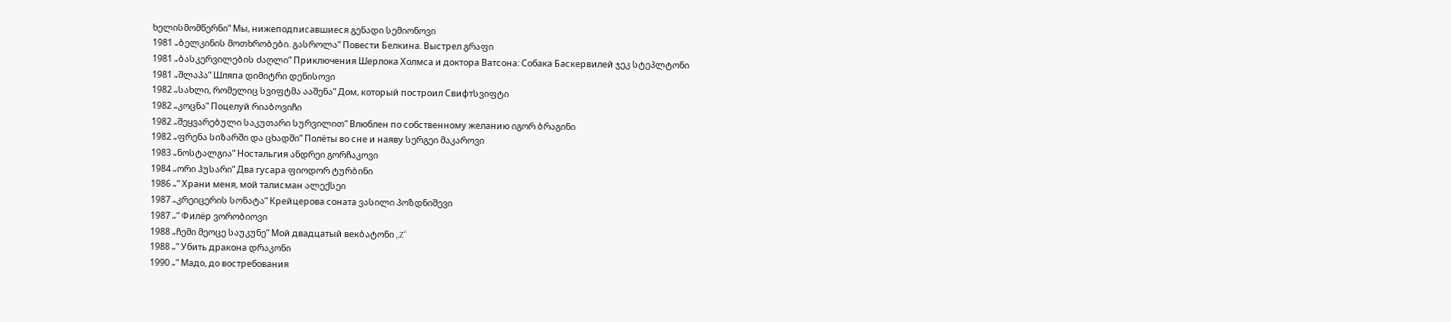ხელისმომწერნი“ Мы, нижеподписавшиеся გენადი სემიონოვი
1981 „ბელკინის მოთხრობები. გასროლა“ Повести Белкина. Выстрел გრაფი
1981 „ბასკერვილების ძაღლი“ Приключения Шерлока Холмса и доктора Ватсона: Собака Баскервилей ჯეკ სტეპლტონი
1981 „შლაპა“ Шляпа დიმიტრი დენისოვი
1982 „სახლი, რომელიც სვიფტმა ააშენა“ Дом, который построил Свифтსვიფტი
1982 „კოცნა“ Поцелуй რიაბოვიჩი
1982 „შეყვარებული საკუთარი სურვილით“ Влюблен по собственному желанию იგორ ბრაგინი
1982 „ფრენა სიზარში და ცხადში“ Полёты во сне и наяву სერგეი მაკაროვი
1983 „ნოსტალგია“ Ностальгия ანდრეი გორჩაკოვი
1984 „ორი ჰუსარი“ Два гусара ფიოდორ ტურბინი
1986 „“ Храни меня, мой талисман ალექსეი
1987 „კრეიცერის სონატა“ Крейцерова соната ვასილი პოზდნიშევი
1987 „“ Филёр ვორობიოვი
1988 „ჩემი მეოცე საუკუნე“ Мой двадцатый векბატონი „Z“
1988 „“ Убить дракона დრაკონი
1990 „“ Мадо, до востребования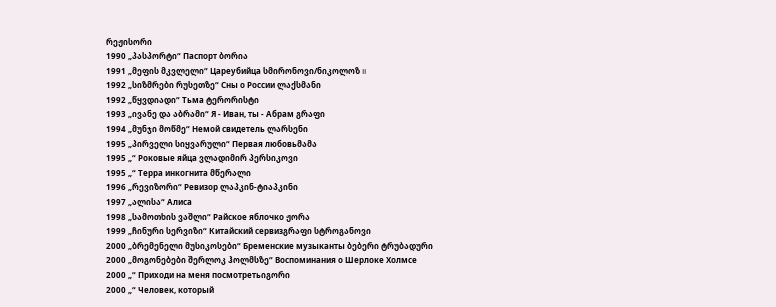რეჟისორი
1990 „პასპორტი“ Паспорт ბორია
1991 „მეფის მკვლელი“ Цареубийца სმირონოვი/ნიკოლოზ II
1992 „სიზმრები რუსეთზე“ Сны о России ლაქსმანი
1992 „წყვდიადი“ Тьма ტერორისტი
1993 „ივანე და აბრამი“ Я - Иван, ты - Абрам გრაფი
1994 „მუნჯი მოწმე“ Немой свидетель ლარსენი
1995 „პირველი სიყვარული“ Первая любовьმამა
1995 „“ Роковые яйца ვლადიმირ პერსიკოვი
1995 „“ Терра инкогнита მწერალი
1996 „რევიზორი“ Ревизор ლაპკინ-ტიაპკინი
1997 „ალისა“ Алиса
1998 „სამოთხის ვაშლი“ Райское яблочко ჟორა
1999 „ჩინური სერვიზი“ Китайский сервизგრაფი სტროგანოვი
2000 „ბრემენელი მუსიკოსები“ Бременские музыканты ბებერი ტრუბადური
2000 „მოგონებები შერლოკ ჰოლმსზე“ Воспоминания о Шерлоке Холмсе
2000 „“ Приходи на меня посмотретьიგორი
2000 „“ Человек, который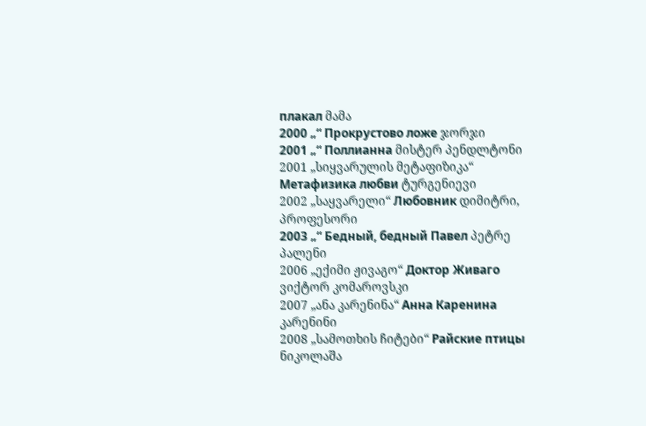плакал მამა
2000 „“ Прокрустово ложе ჯორჯი
2001 „“ Поллианна მისტერ პენდლტონი
2001 „სიყვარულის მეტაფიზიკა“ Метафизика любви ტურგენიევი
2002 „საყვარელი“ Любовник დიმიტრი, პროფესორი
2003 „“ Бедный, бедный Павел პეტრე პალენი
2006 „ექიმი ჟივაგო“ Доктор Живаго ვიქტორ კომაროვსკი
2007 „ანა კარენინა“ Анна Каренина კარენინი
2008 „სამოთხის ჩიტები“ Райские птицы ნიკოლაშა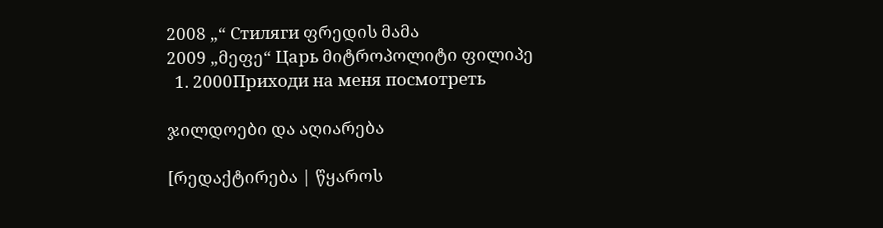2008 „“ Стиляги ფრედის მამა
2009 „მეფე“ Царь მიტროპოლიტი ფილიპე
  1. 2000Приходи на меня посмотреть

ჯილდოები და აღიარება

[რედაქტირება | წყაროს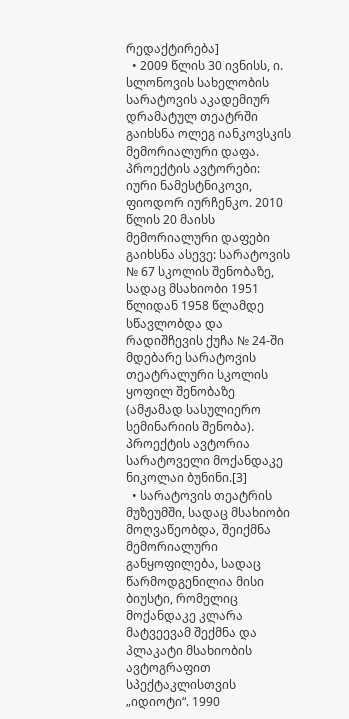რედაქტირება]
  • 2009 წლის 30 ივნისს, ი. სლონოვის სახელობის სარატოვის აკადემიურ დრამატულ თეატრში გაიხსნა ოლეგ იანკოვსკის მემორიალური დაფა. პროექტის ავტორები: იური ნამესტნიკოვი, ფიოდორ იურჩენკო. 2010 წლის 20 მაისს მემორიალური დაფები გაიხსნა ასევე: სარატოვის № 67 სკოლის შენობაზე, სადაც მსახიობი 1951 წლიდან 1958 წლამდე სწავლობდა და რადიშჩევის ქუჩა № 24-ში მდებარე სარატოვის თეატრალური სკოლის ყოფილ შენობაზე (ამჟამად სასულიერო სემინარიის შენობა). პროექტის ავტორია სარატოველი მოქანდაკე ნიკოლაი ბუნინი.[3]
  • სარატოვის თეატრის მუზეუმში, სადაც მსახიობი მოღვაწეობდა, შეიქმნა მემორიალური განყოფილება, სადაც წარმოდგენილია მისი ბიუსტი, რომელიც მოქანდაკე კლარა მატვეევამ შექმნა და პლაკატი მსახიობის ავტოგრაფით სპექტაკლისთვის „იდიოტი“. 1990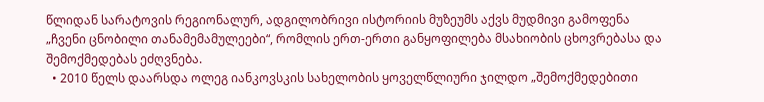წლიდან სარატოვის რეგიონალურ, ადგილობრივი ისტორიის მუზეუმს აქვს მუდმივი გამოფენა „ჩვენი ცნობილი თანამემამულეები“, რომლის ერთ-ერთი განყოფილება მსახიობის ცხოვრებასა და შემოქმედებას ეძღვნება.
  • 2010 წელს დაარსდა ოლეგ იანკოვსკის სახელობის ყოველწლიური ჯილდო „შემოქმედებითი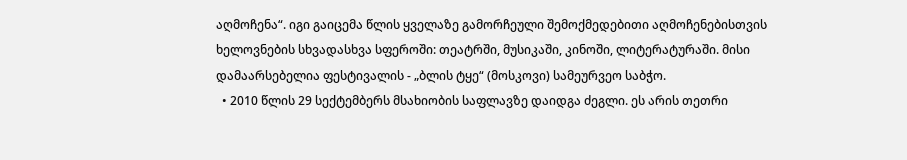აღმოჩენა“. იგი გაიცემა წლის ყველაზე გამორჩეული შემოქმედებითი აღმოჩენებისთვის ხელოვნების სხვადასხვა სფეროში: თეატრში, მუსიკაში, კინოში, ლიტერატურაში. მისი დამაარსებელია ფესტივალის - „ბლის ტყე“ (მოსკოვი) სამეურვეო საბჭო.
  • 2010 წლის 29 სექტემბერს მსახიობის საფლავზე დაიდგა ძეგლი. ეს არის თეთრი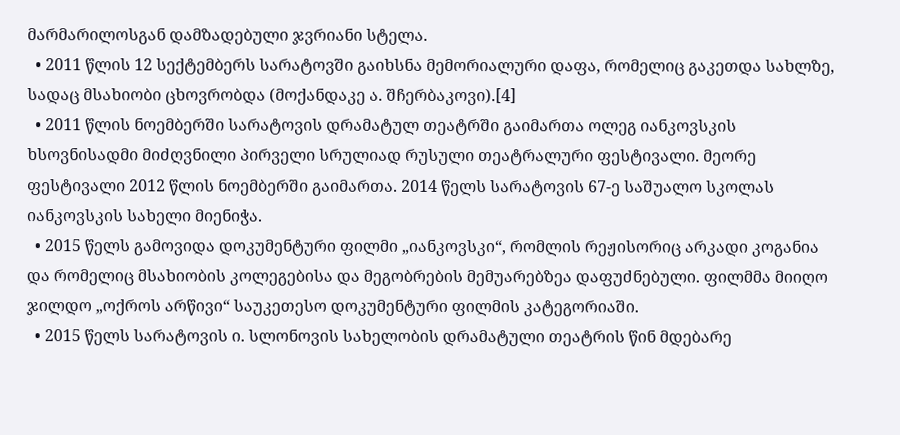მარმარილოსგან დამზადებული ჯვრიანი სტელა.
  • 2011 წლის 12 სექტემბერს სარატოვში გაიხსნა მემორიალური დაფა, რომელიც გაკეთდა სახლზე, სადაც მსახიობი ცხოვრობდა (მოქანდაკე ა. შჩერბაკოვი).[4]
  • 2011 წლის ნოემბერში სარატოვის დრამატულ თეატრში გაიმართა ოლეგ იანკოვსკის ხსოვნისადმი მიძღვნილი პირველი სრულიად რუსული თეატრალური ფესტივალი. მეორე ფესტივალი 2012 წლის ნოემბერში გაიმართა. 2014 წელს სარატოვის 67-ე საშუალო სკოლას იანკოვსკის სახელი მიენიჭა.
  • 2015 წელს გამოვიდა დოკუმენტური ფილმი „იანკოვსკი“, რომლის რეჟისორიც არკადი კოგანია და რომელიც მსახიობის კოლეგებისა და მეგობრების მემუარებზეა დაფუძნებული. ფილმმა მიიღო ჯილდო „ოქროს არწივი“ საუკეთესო დოკუმენტური ფილმის კატეგორიაში.
  • 2015 წელს სარატოვის ი. სლონოვის სახელობის დრამატული თეატრის წინ მდებარე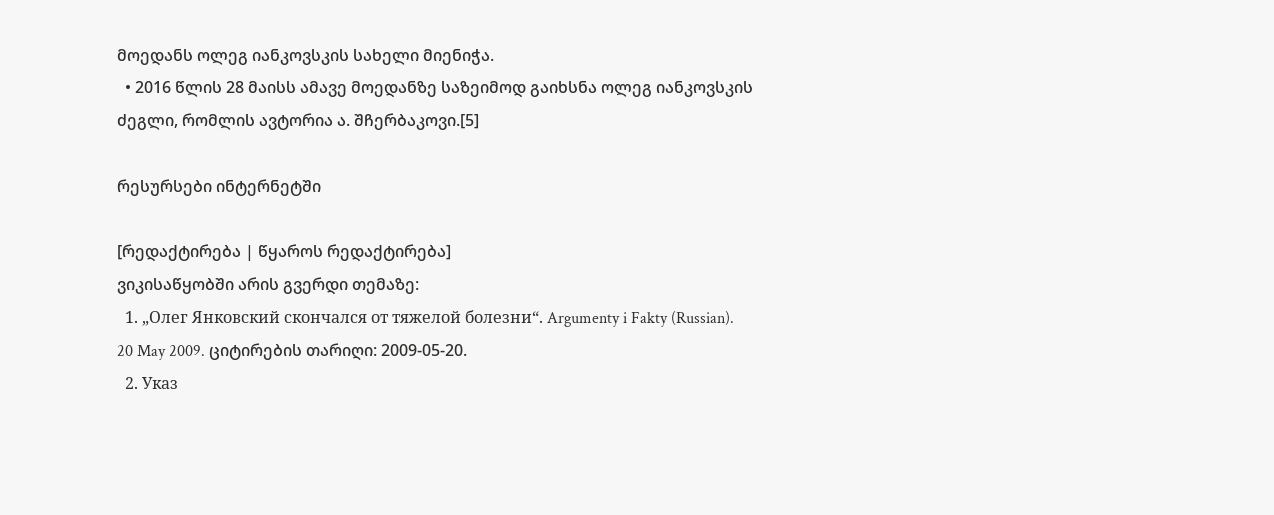მოედანს ოლეგ იანკოვსკის სახელი მიენიჭა.
  • 2016 წლის 28 მაისს ამავე მოედანზე საზეიმოდ გაიხსნა ოლეგ იანკოვსკის ძეგლი, რომლის ავტორია ა. შჩერბაკოვი.[5]

რესურსები ინტერნეტში

[რედაქტირება | წყაროს რედაქტირება]
ვიკისაწყობში არის გვერდი თემაზე:
  1. „Олег Янковский скончался от тяжелой болезни“. Argumenty i Fakty (Russian). 20 May 2009. ციტირების თარიღი: 2009-05-20.
  2. Указ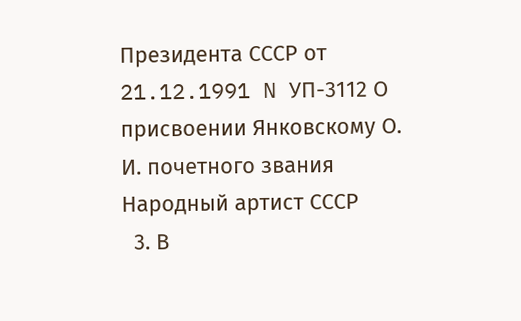Президента СССР от 21.12.1991 N УП-3112 О присвоении Янковскому О. И. почетного звания Народный артист СССР
  3. В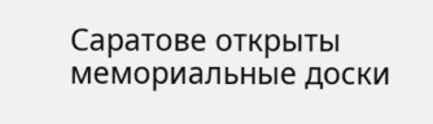Саратове открыты мемориальные доски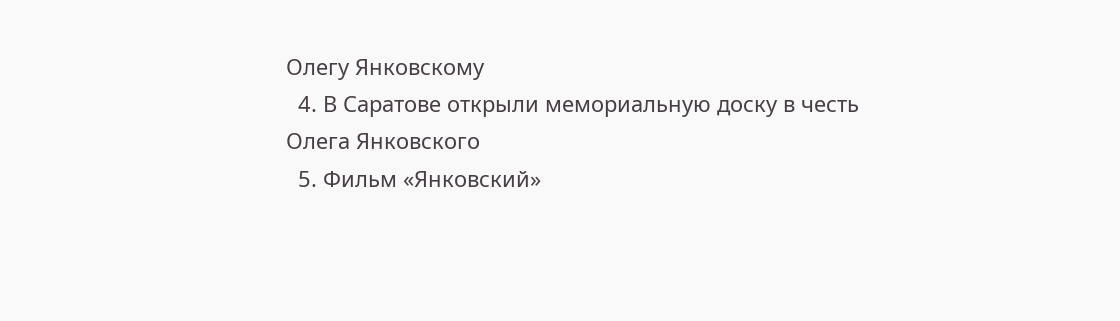Олегу Янковскому
  4. В Саратове открыли мемориальную доску в честь Олега Янковского
  5. Фильм «Янковский»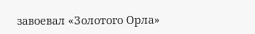завоевал «Золотого Орла»